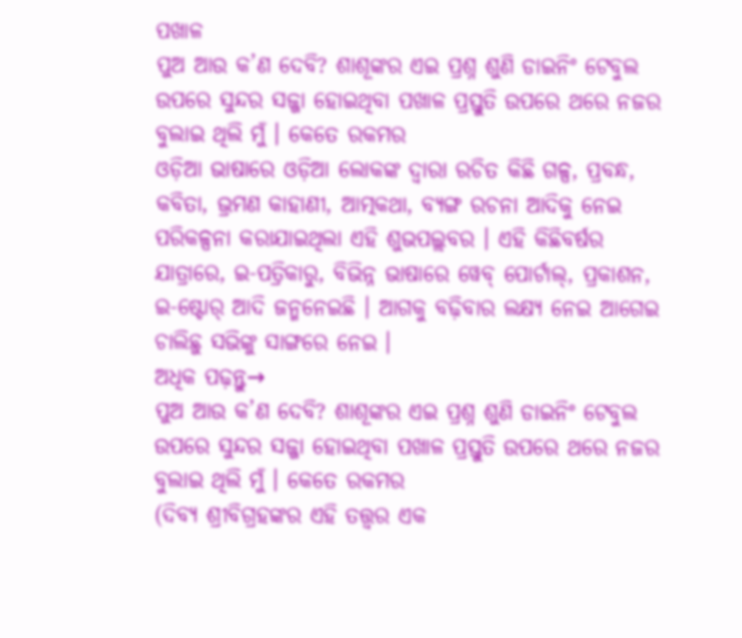ପଖାଳ
ପୁଅ ଆଉ କ’ଣ ଦେବି? ଶାଶୂଙ୍କର ଏଇ ପ୍ରଶ୍ନ ଶୁଣି ଡାଇନିଂ ଟେବୁଲ ଉପରେ ସୁନ୍ଦର ସଜ୍ଜା ହୋଇଥିବା ପଖାଳ ପ୍ରସ୍ତୁତି ଉପରେ ଥରେ ନଜର ବୁଲାଇ ଥିଲି ମୁଁ । କେତେ ରକମର
ଓଡ଼ିଆ ଭାଷାରେ ଓଡ଼ିଆ ଲୋକଙ୍କ ଦ୍ୱାରା ରଚିତ କିଛି ଗଳ୍ପ, ପ୍ରବନ୍ଧ, କବିତା, ଭ୍ରମଣ କାହାଣୀ, ଆତ୍ମକଥା, ବ୍ୟଙ୍ଗ ରଚନା ଆଦିକୁ ନେଇ ପରିକଳ୍ପନା କରାଯାଇଥିଲା ଏହି ଶୁଭପଲ୍ଲବର । ଏହି କିଛିବର୍ଷର ଯାତ୍ରାରେ, ଇ-ପତ୍ରିକାରୁ, ବିଭିନ୍ନ ଭାଷାରେ ୱେବ୍ ପୋର୍ଟାଲ୍, ପ୍ରକାଶନ, ଇ-ଷ୍ଟୋର୍ ଆଦି ଜନ୍ମନେଇଛି । ଆଗକୁ ବଢ଼ିବାର ଲକ୍ଷ୍ୟ ନେଇ ଆଗେଇ ଚାଲିଛୁ ସଭିଙ୍କୁ ସାଙ୍ଗରେ ନେଇ ।
ଅଧିକ ପଢ଼ନ୍ତୁ→
ପୁଅ ଆଉ କ’ଣ ଦେବି? ଶାଶୂଙ୍କର ଏଇ ପ୍ରଶ୍ନ ଶୁଣି ଡାଇନିଂ ଟେବୁଲ ଉପରେ ସୁନ୍ଦର ସଜ୍ଜା ହୋଇଥିବା ପଖାଳ ପ୍ରସ୍ତୁତି ଉପରେ ଥରେ ନଜର ବୁଲାଇ ଥିଲି ମୁଁ । କେତେ ରକମର
(ଦିବ୍ୟ ଶ୍ରୀବିଗ୍ରହଙ୍କର ଏହି ତତ୍ତ୍ୱର ଏକ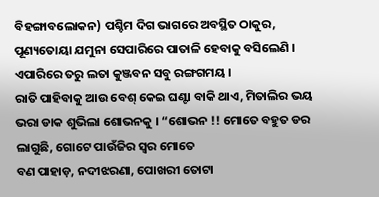ବିହଙ୍ଗାବଲୋକନ) ପଶ୍ଚିମ ଦିଗ ଭାଗରେ ଅବସ୍ଥିତ ଠାକୁର, ପୂଣ୍ୟତୋୟା ଯମୁନା ସେପାରିରେ ପାତାଳି ହେବାକୁ ବସିଲେଣି । ଏପାରିରେ ତରୁ ଲତା କୁଞ୍ଜବନ ସବୁ ରଙ୍ଗଗମୟ ।
ରାତି ପାହିବାକୁ ଆଉ ବେଶ୍ କେଇ ଘଣ୍ଟା ବାକି ଥାଏ, ମିତାଲିର ଭୟ ଭରା ଡାକ ଶୁଭିଲା ଶୋଭନକୁ । “ଶୋଭନ !! ମୋତେ ବହୁତ ଡର ଲାଗୁଛି, ଗୋଟେ ପାଉଁଜିର ସ୍ଵର ମୋତେ
ବଣ ପାହାଡ଼, ନଦୀଝରଣା, ପୋଖରୀ ତୋଟା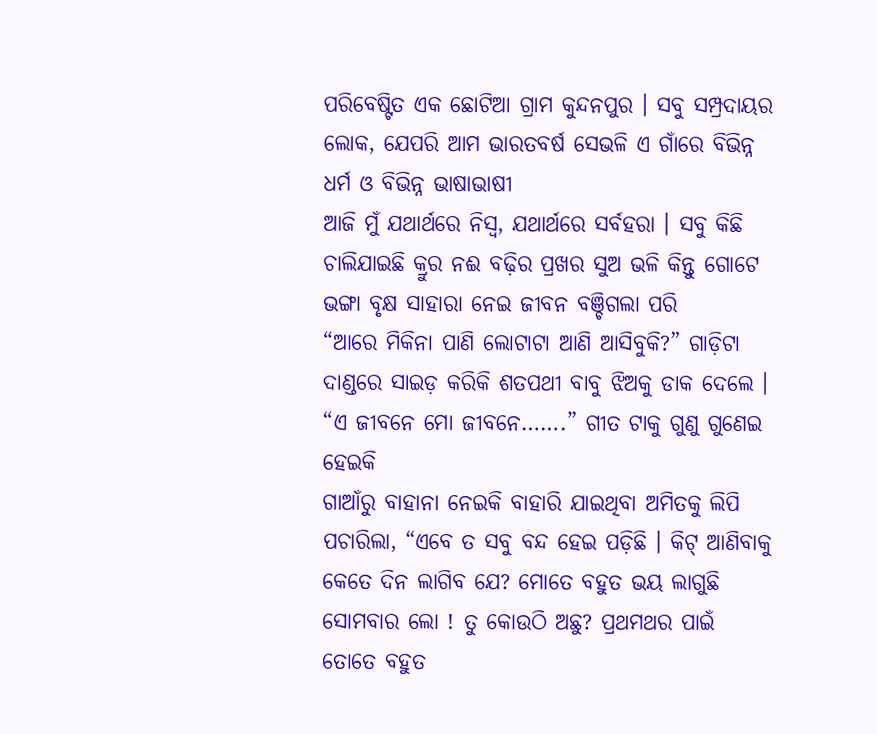ପରିବେଷ୍ଟିତ ଏକ ଛୋଟିଆ ଗ୍ରାମ କୁନ୍ଦନପୁର । ସବୁ ସମ୍ପ୍ରଦାୟର ଲୋକ, ଯେପରି ଆମ ଭାରତବର୍ଷ ସେଭଳି ଏ ଗାଁରେ ବିଭିନ୍ନ ଧର୍ମ ଓ ବିଭିନ୍ନ ଭାଷାଭାଷୀ
ଆଜି ମୁଁ ଯଥାର୍ଥରେ ନିସ୍ଵ, ଯଥାର୍ଥରେ ସର୍ବହରା । ସବୁ କିଛି ଚାଲିଯାଇଛି କ୍ରୁର ନଈ ବଢ଼ିର ପ୍ରଖର ସୁଅ ଭଳି କିନ୍ତୁ ଗୋଟେ ଭଙ୍ଗା ବୃକ୍ଷ ସାହାରା ନେଇ ଜୀବନ ବଞ୍ଚିଗଲା ପରି
“ଆରେ ମିକିନା ପାଣି ଲୋଟାଟା ଆଣି ଆସିବୁକି?” ଗାଡ଼ିଟା ଦାଣ୍ଡରେ ସାଇଡ଼ କରିକି ଶତପଥୀ ବାବୁ ଝିଅକୁ ଡାକ ଦେଲେ । “ଏ ଜୀବନେ ମୋ ଜୀବନେ…….” ଗୀତ ଟାକୁ ଗୁଣୁ ଗୁଣେଇ ହେଇକି
ଗାଆଁରୁ ବାହାନା ନେଇକି ବାହାରି ଯାଇଥିବା ଅମିତକୁ ଲିପି ପଚାରିଲା, “ଏବେ ତ ସବୁ ବନ୍ଦ ହେଇ ପଡ଼ିଛି । କିଟ୍ ଆଣିବାକୁ କେତେ ଦିନ ଲାଗିବ ଯେ? ମୋତେ ବହୁତ ଭୟ ଲାଗୁଛି
ସୋମବାର ଲୋ ! ତୁ କୋଉଠି ଅଛୁ? ପ୍ରଥମଥର ପାଇଁ ତୋତେ ବହୁତ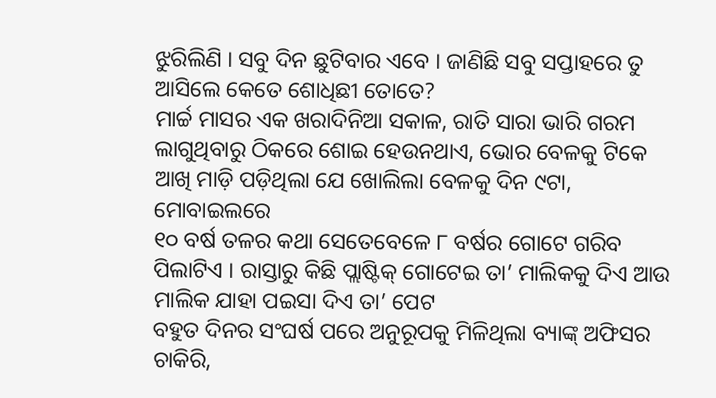ଝୁରିଲିଣି । ସବୁ ଦିନ ଛୁଟିବାର ଏବେ । ଜାଣିଛି ସବୁ ସପ୍ତାହରେ ତୁ ଆସିଲେ କେତେ ଶୋଧିଛୀ ତୋତେ?
ମାର୍ଚ୍ଚ ମାସର ଏକ ଖରାଦିନିଆ ସକାଳ, ରାତି ସାରା ଭାରି ଗରମ ଲାଗୁଥିବାରୁ ଠିକରେ ଶୋଇ ହେଉନଥାଏ, ଭୋର ବେଳକୁ ଟିକେ ଆଖି ମାଡ଼ି ପଡ଼ିଥିଲା ଯେ ଖୋଲିଲା ବେଳକୁ ଦିନ ୯ଟା, ମୋବାଇଲରେ
୧୦ ବର୍ଷ ତଳର କଥା ସେତେବେଳେ ୮ ବର୍ଷର ଗୋଟେ ଗରିବ ପିଲାଟିଏ । ରାସ୍ତାରୁ କିଛି ପ୍ଲାଷ୍ଟିକ୍ ଗୋଟେଇ ତା’ ମାଲିକକୁ ଦିଏ ଆଉ ମାଲିକ ଯାହା ପଇସା ଦିଏ ତା’ ପେଟ
ବହୁତ ଦିନର ସଂଘର୍ଷ ପରେ ଅନୁରୂପକୁ ମିଳିଥିଲା ବ୍ୟାଙ୍କ୍ ଅଫିସର ଚାକିରି,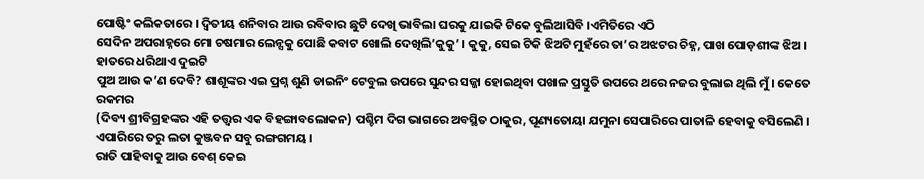ପୋଷ୍ଟିଂ କଲିକତାରେ । ଦ୍ଵିତୀୟ ଶନିବାର ଆଉ ରବିବାର ଛୁଟି ଦେଖି ଭାବିଲା ଘରକୁ ଯାଇକି ଟିକେ ବୁଲିଆସିବି ।ଏମିତିରେ ଏଠି
ସେଦିନ ଅପରାହ୍ନରେ ମୋ ଚଷମାର ଲେନ୍ସକୁ ପୋଛି କବାଟ ଖୋଲି ଦେଖିଲି’କୁକୁ’ । କୁକୁ, ସେଇ ଟିକି ଝିଅଟି ମୁହଁରେ ତା’ର ଅଝଟର ଚିହ୍ନ, ପାଖ ପୋଡ଼ଶୀଙ୍କ ଝିଅ । ହାତରେ ଧରିଥାଏ ଦୁଇଟି
ପୁଅ ଆଉ କ’ଣ ଦେବି? ଶାଶୂଙ୍କର ଏଇ ପ୍ରଶ୍ନ ଶୁଣି ଡାଇନିଂ ଟେବୁଲ ଉପରେ ସୁନ୍ଦର ସଜ୍ଜା ହୋଇଥିବା ପଖାଳ ପ୍ରସ୍ତୁତି ଉପରେ ଥରେ ନଜର ବୁଲାଇ ଥିଲି ମୁଁ । କେତେ ରକମର
(ଦିବ୍ୟ ଶ୍ରୀବିଗ୍ରହଙ୍କର ଏହି ତତ୍ତ୍ୱର ଏକ ବିହଙ୍ଗାବଲୋକନ) ପଶ୍ଚିମ ଦିଗ ଭାଗରେ ଅବସ୍ଥିତ ଠାକୁର, ପୂଣ୍ୟତୋୟା ଯମୁନା ସେପାରିରେ ପାତାଳି ହେବାକୁ ବସିଲେଣି । ଏପାରିରେ ତରୁ ଲତା କୁଞ୍ଜବନ ସବୁ ରଙ୍ଗଗମୟ ।
ରାତି ପାହିବାକୁ ଆଉ ବେଶ୍ କେଇ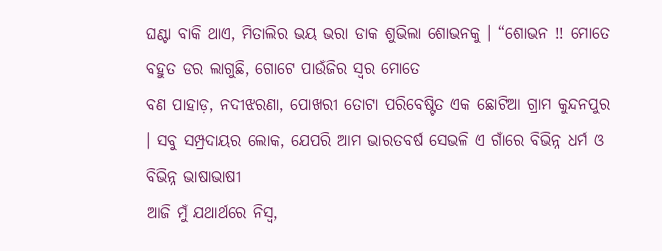ଘଣ୍ଟା ବାକି ଥାଏ, ମିତାଲିର ଭୟ ଭରା ଡାକ ଶୁଭିଲା ଶୋଭନକୁ । “ଶୋଭନ !! ମୋତେ ବହୁତ ଡର ଲାଗୁଛି, ଗୋଟେ ପାଉଁଜିର ସ୍ଵର ମୋତେ
ବଣ ପାହାଡ଼, ନଦୀଝରଣା, ପୋଖରୀ ତୋଟା ପରିବେଷ୍ଟିତ ଏକ ଛୋଟିଆ ଗ୍ରାମ କୁନ୍ଦନପୁର । ସବୁ ସମ୍ପ୍ରଦାୟର ଲୋକ, ଯେପରି ଆମ ଭାରତବର୍ଷ ସେଭଳି ଏ ଗାଁରେ ବିଭିନ୍ନ ଧର୍ମ ଓ ବିଭିନ୍ନ ଭାଷାଭାଷୀ
ଆଜି ମୁଁ ଯଥାର୍ଥରେ ନିସ୍ଵ,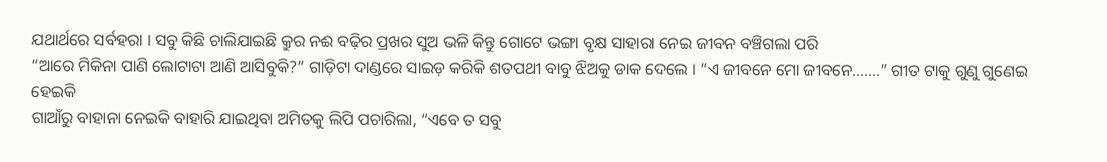ଯଥାର୍ଥରେ ସର୍ବହରା । ସବୁ କିଛି ଚାଲିଯାଇଛି କ୍ରୁର ନଈ ବଢ଼ିର ପ୍ରଖର ସୁଅ ଭଳି କିନ୍ତୁ ଗୋଟେ ଭଙ୍ଗା ବୃକ୍ଷ ସାହାରା ନେଇ ଜୀବନ ବଞ୍ଚିଗଲା ପରି
“ଆରେ ମିକିନା ପାଣି ଲୋଟାଟା ଆଣି ଆସିବୁକି?” ଗାଡ଼ିଟା ଦାଣ୍ଡରେ ସାଇଡ଼ କରିକି ଶତପଥୀ ବାବୁ ଝିଅକୁ ଡାକ ଦେଲେ । “ଏ ଜୀବନେ ମୋ ଜୀବନେ…….” ଗୀତ ଟାକୁ ଗୁଣୁ ଗୁଣେଇ ହେଇକି
ଗାଆଁରୁ ବାହାନା ନେଇକି ବାହାରି ଯାଇଥିବା ଅମିତକୁ ଲିପି ପଚାରିଲା, “ଏବେ ତ ସବୁ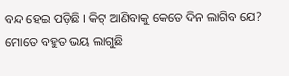ବନ୍ଦ ହେଇ ପଡ଼ିଛି । କିଟ୍ ଆଣିବାକୁ କେତେ ଦିନ ଲାଗିବ ଯେ? ମୋତେ ବହୁତ ଭୟ ଲାଗୁଛି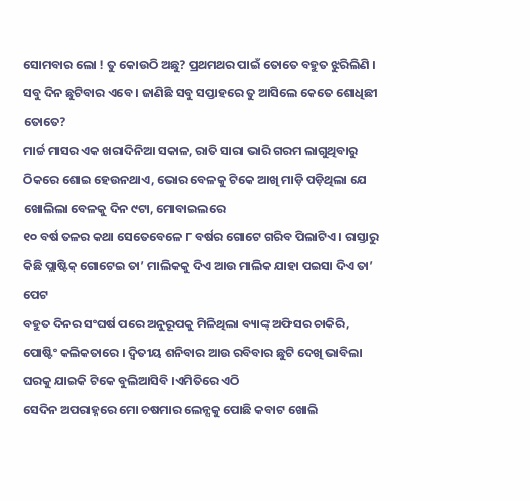ସୋମବାର ଲୋ ! ତୁ କୋଉଠି ଅଛୁ? ପ୍ରଥମଥର ପାଇଁ ତୋତେ ବହୁତ ଝୁରିଲିଣି । ସବୁ ଦିନ ଛୁଟିବାର ଏବେ । ଜାଣିଛି ସବୁ ସପ୍ତାହରେ ତୁ ଆସିଲେ କେତେ ଶୋଧିଛୀ ତୋତେ?
ମାର୍ଚ୍ଚ ମାସର ଏକ ଖରାଦିନିଆ ସକାଳ, ରାତି ସାରା ଭାରି ଗରମ ଲାଗୁଥିବାରୁ ଠିକରେ ଶୋଇ ହେଉନଥାଏ, ଭୋର ବେଳକୁ ଟିକେ ଆଖି ମାଡ଼ି ପଡ଼ିଥିଲା ଯେ ଖୋଲିଲା ବେଳକୁ ଦିନ ୯ଟା, ମୋବାଇଲରେ
୧୦ ବର୍ଷ ତଳର କଥା ସେତେବେଳେ ୮ ବର୍ଷର ଗୋଟେ ଗରିବ ପିଲାଟିଏ । ରାସ୍ତାରୁ କିଛି ପ୍ଲାଷ୍ଟିକ୍ ଗୋଟେଇ ତା’ ମାଲିକକୁ ଦିଏ ଆଉ ମାଲିକ ଯାହା ପଇସା ଦିଏ ତା’ ପେଟ
ବହୁତ ଦିନର ସଂଘର୍ଷ ପରେ ଅନୁରୂପକୁ ମିଳିଥିଲା ବ୍ୟାଙ୍କ୍ ଅଫିସର ଚାକିରି, ପୋଷ୍ଟିଂ କଲିକତାରେ । ଦ୍ଵିତୀୟ ଶନିବାର ଆଉ ରବିବାର ଛୁଟି ଦେଖି ଭାବିଲା ଘରକୁ ଯାଇକି ଟିକେ ବୁଲିଆସିବି ।ଏମିତିରେ ଏଠି
ସେଦିନ ଅପରାହ୍ନରେ ମୋ ଚଷମାର ଲେନ୍ସକୁ ପୋଛି କବାଟ ଖୋଲି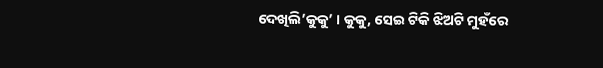ଦେଖିଲି’କୁକୁ’ । କୁକୁ, ସେଇ ଟିକି ଝିଅଟି ମୁହଁରେ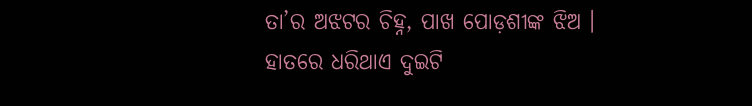ତା’ର ଅଝଟର ଚିହ୍ନ, ପାଖ ପୋଡ଼ଶୀଙ୍କ ଝିଅ । ହାତରେ ଧରିଥାଏ ଦୁଇଟି